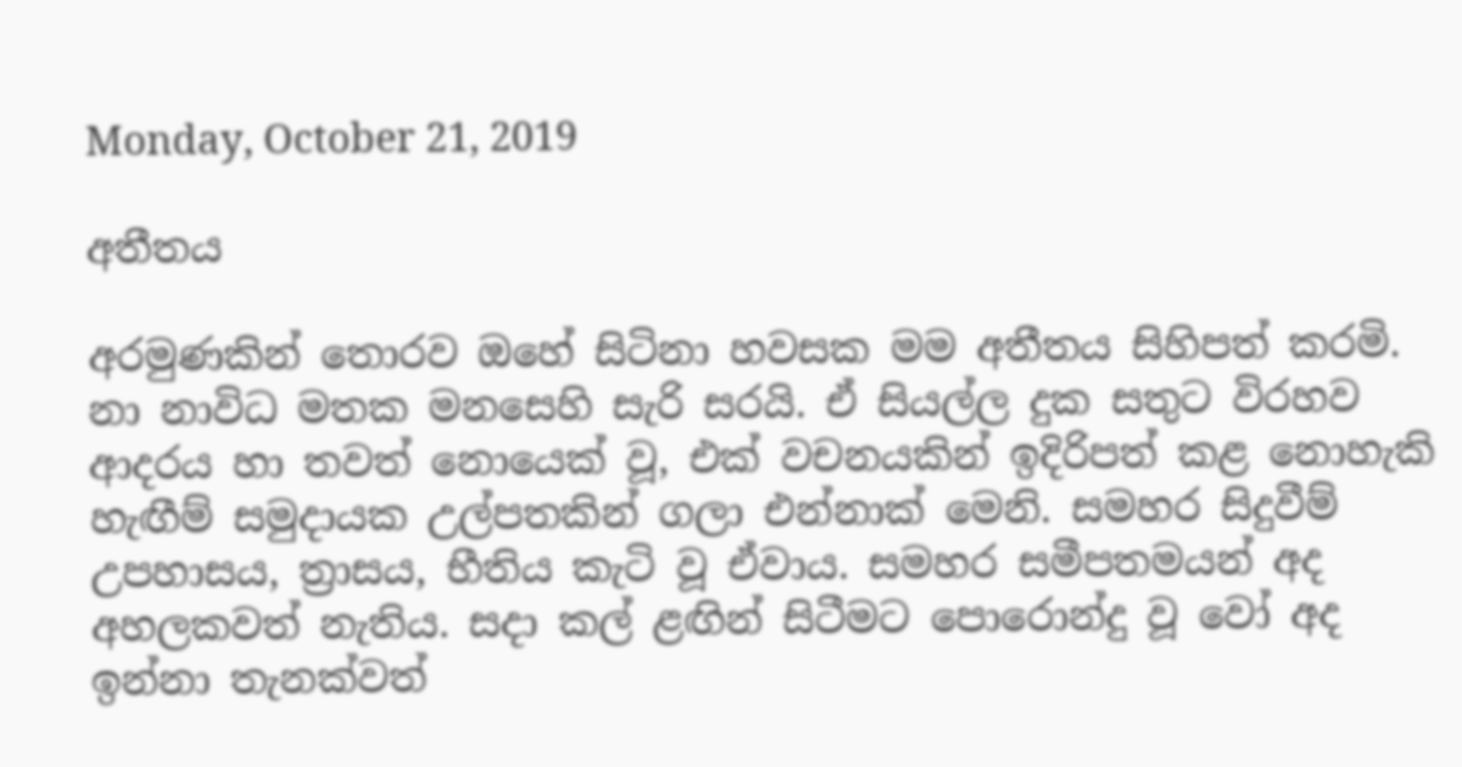Monday, October 21, 2019

අතීතය

අරමුණකින් තොරව ඔහේ සිටිනා හවසක මම අතීතය සිහිපත් කරමි. නා නාවිධ මතක මනසෙහි සැරි සරයි. ඒ සියල්ල දුක සතුට විරහව ආදරය හා තවත් නොයෙක් වූ, එක් වචනයකින් ඉදිරිපත් කළ නොහැකි හැඟීම් සමුදායක උල්පතකින් ගලා එන්නාක් මෙනි. සමහර සිදුවීම් උපහාසය, ත්‍රාසය, භීතිය කැටි වූ ඒවාය. සමහර සමීපතමයන් අද අහලකවත් නැතිය. සදා කල් ළඟින් සිටීමට පොරොන්දු වූ වෝ අද ඉන්නා තැනක්වත්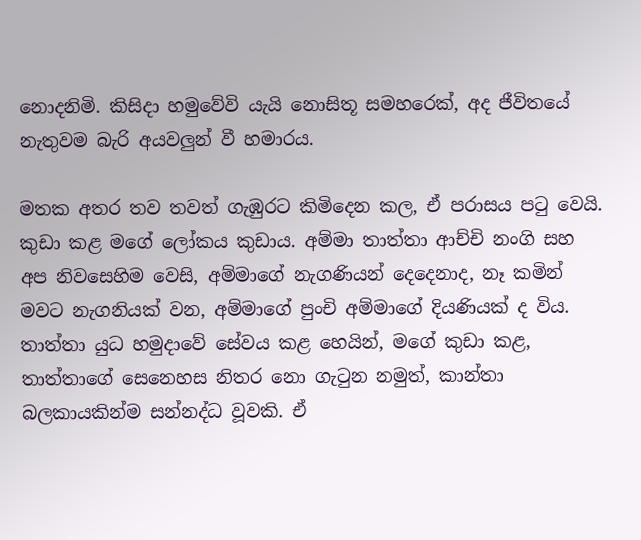නොදනිමි. කිසිදා හමුවේවි යැයි නොසිතූ සමහරෙක්, අද ජීවිතයේ නැතුවම බැරි අයවලුන් වී හමාරය.

මතක අතර තව තවත් ගැඹුරට කිමිදෙන කල, ඒ පරාසය පටු වෙයි. කුඩා කළ මගේ ලෝකය කුඩාය. අම්මා තාත්තා ආච්චි නංගි සහ අප නිවසෙහිම වෙසි, අම්මාගේ නැගණියන් දෙදෙනාද, නෑ කමින් මවට නැගනියක් වන, අම්මාගේ පුංචි අම්මාගේ දියණියක් ද විය. තාත්තා යුධ හමුදාවේ සේවය කළ හෙයින්, මගේ කුඩා කළ, තාත්තාගේ සෙනෙහස නිතර නො ගැටුන නමුත්, කාන්තා බලකායකින්ම සන්නද්ධ වූවකි. ඒ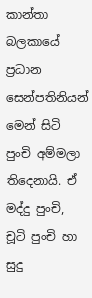කාන්තා බලකායේ ප්‍රධාන සෙන්පතිනියන් මෙන් සිටි පුංචි අම්මලා තිදෙනායි. ඒ මද්දු පුංචි, චූටි පුංචි හා සුදු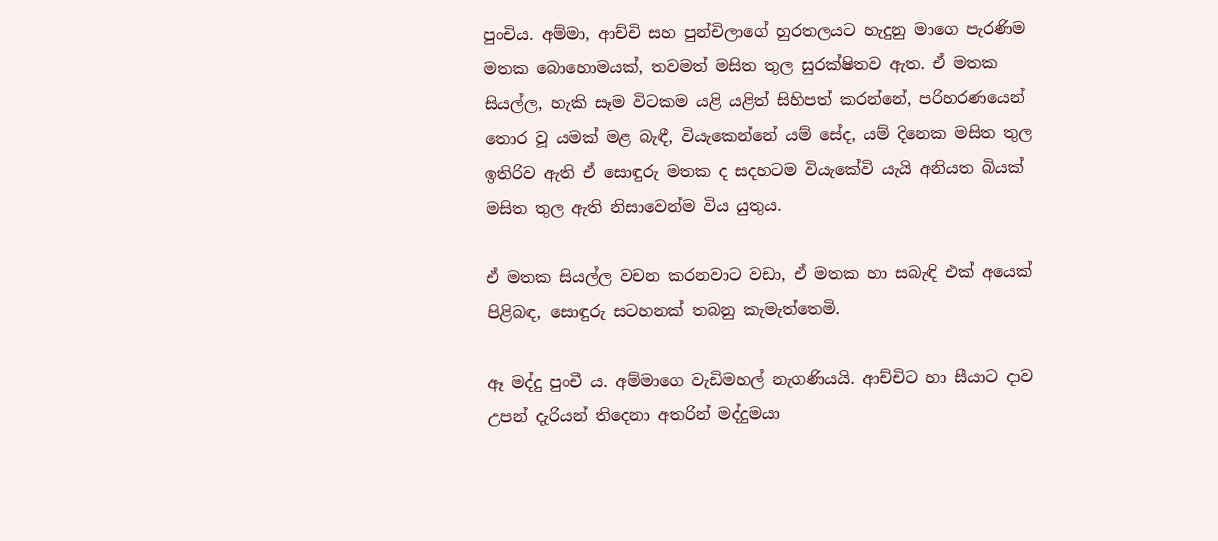පුංචිය. අම්මා, ආච්චි සහ පුන්චිලාගේ හුරතලයට හැදුනු මාගෙ පැරණිම මතක බොහොමයක්, තවමත් මසිත තුල සුරක්ෂිතව ඇත. ඒ මතක සියල්ල, හැකි සෑම විටකම යළි යළිත් සිහිපත් කරන්නේ, පරිහරණයෙන් තොර වූ යමක් මළ බැඳී, වියැකෙන්නේ යම් සේද, යම් දිනෙක මසිත තුල ඉතිරිව ඇති ඒ සොඳුරු මතක ද සදහටම වියැකේවි යැයි අනියත බියක් මසිත තුල ඇති නිසාවෙන්ම විය යුතුය.

ඒ මතක සියල්ල වචන කරනවාට වඩා, ඒ මතක හා සබැඳි එක් අයෙක් පිළිබඳ, සොඳුරු සටහනක් තබනු කැමැත්තෙමි.

ඈ මද්දු පුංචී ය. අම්මාගෙ වැඩිමහල් නැගණියයි. ආච්චිට හා සීයාට දාව උපන් දැරියන් තිදෙනා අතරින් මද්දුමයා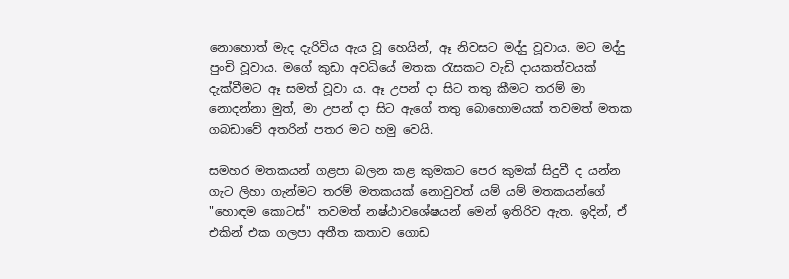නොහොත් මැද දැරිවිය ඇය වූ හෙයින්, ඈ නිවසට මද්දු වූවාය. මට මද්දු පුංචි වූවාය. මගේ කුඩා අවධියේ මතක රැසකට වැඩි දායකත්වයක් දැක්වීමට ඈ සමත් වූවා ය. ඈ උපන් දා සිට තතු කීමට තරම් මා නොදන්නා මුත්, මා උපන් දා සිට ඇගේ තතු බොහොමයක් තවමත් මතක ගබඩාවේ අතරින් පතර මට හමු වෙයි.

සමහර මතකයන් ගළපා බලන කළ කුමකට පෙර කුමක් සිදුවී ද යන්න ගැට ලිහා ගැන්මට තරම් මතකයක් නොවුවත් යම් යම් මතකයන්ගේ "හොඳම කොටස්" තවමත් නෂ්ඨාවශේෂයන් මෙන් ඉතිරිව ඇත. ඉදින්, ඒ එකින් එක ගලපා අතීත කතාව ගොඩ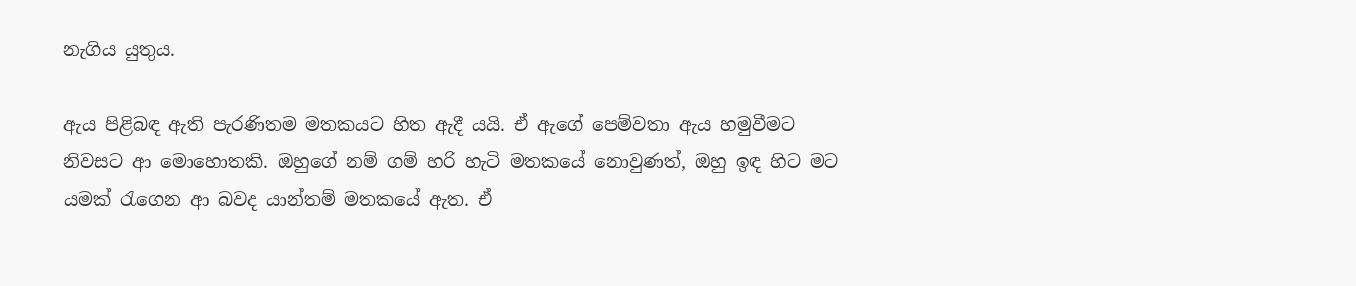නැගිය යුතුය.

ඇය පිළිබඳ ඇති පැරණිතම මතකයට හිත ඇදී යයි. ඒ ඇගේ පෙම්වතා ඇය හමුවීමට නිවසට ආ මොහොතකි. ඔහුගේ නම් ගම් හරි හැටි මතකයේ නොවුණත්, ඔහු ඉඳ හිට මට යමක් රැගෙන ආ බවද යාන්තම් මතකයේ ඇත. ඒ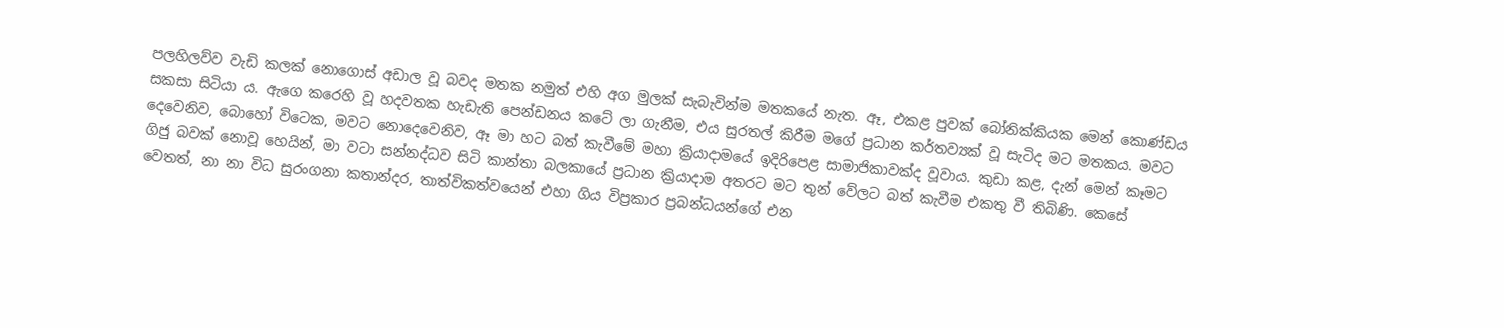පලහිලව්ව වැඩි කලක් නොගොස් අඩාල වූ බවද මතක නමුත් එහි අග මුලක් සැබැවින්ම මතකයේ නැත. ඈ, එකළ පුවක් බෝනික්කියක මෙන් කොණ්ඩය සකසා සිටියා ය. ඇගෙ කරෙහි වූ හදවතක හැඩැති පෙන්ඩනය කටේ ලා ගැනීම, එය සුරතල් කිරීම මගේ ප්‍රධාන කර්තව්‍යක් වූ සැටිද මට මතකය. මවට දෙවෙනිව, බොහෝ විටෙක, මවට නොදෙවෙනිව, ඈ මා හට බත් කැවීමේ මහා ක්‍රියාදාමයේ ඉදිරිපෙළ සාමාජිකාවක්ද වූවාය. කුඩා කළ, දැන් මෙන් කෑමට ගිජු බවක් නොවූ හෙයින්, මා වටා සන්නද්ධව සිටි කාන්තා බලකායේ ප්‍රධාන ක්‍රියාදාම අතරට මට තුන් වේලට බත් කැවීම එකතු වී තිබිණි. කෙසේ වෙතත්, නා නා විධ සුරංගනා කතාන්දර, තාත්විකත්වයෙන් එහා ගිය විප්‍රකාර ප්‍රබන්ධයන්ගේ එන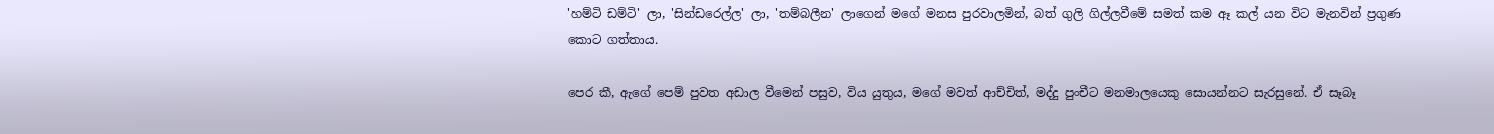'හම්ටි ඩම්ටි' ලා, 'සින්ඩරෙල්ල' ලා, 'තම්බලීන' ලාගෙන් මගේ මනස පුරවාලමින්, බත් ගුලි ගිල්ලවීමේ සමත් කම ඈ කල් යන විට මැනවින් ප්‍රගුණ කොට ගත්තාය.

පෙර කී, ඇගේ පෙම් පුවත අඩාල වීමෙන් පසුව, විය යුතුය, මගේ මවත් ආච්චිත්, මද්දු පුංචීට මනමාලයෙකු සොයන්නට සැරසුනේ. ඒ සෑබෑ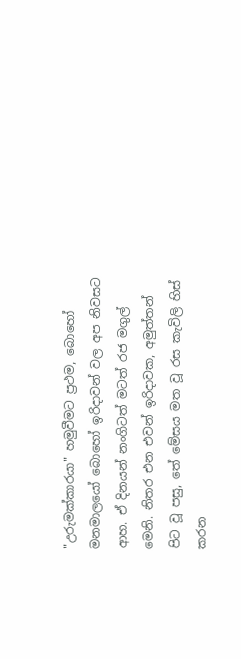"උරුමක්කාරයා" හමුවීමට ප්‍රථම, බොහෝ මනමාලයෝ බොහෝ ඉරිදාවන් වල අප නිවසට ආහ. ඒ දිනයන් නංගිටත් මටත් රජ මගුල් මෙනි. නිතර එන එවන් ඉරිදාවක, අමුත්තන් පිට වූ පසු, තේ මේසය මත වූ රස කැවිලි හිස් කරන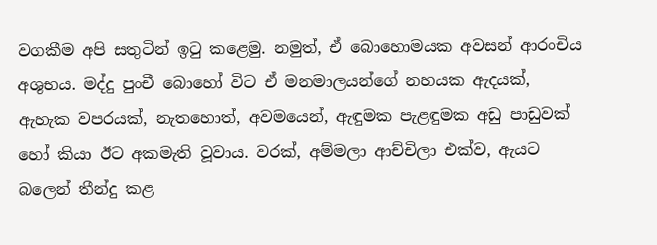වගකීම අපි සතුටින් ඉටු කළෙමු. නමුත්, ඒ බොහොමයක අවසන් ආරංචිය අශුභය. මද්දු පුංචී බොහෝ විට ඒ මනමාලයන්ගේ නහයක ඇදයක්, ඇහැක වපරයක්, නැතහොත්, අවමයෙන්, ඇඳුමක පැළඳුමක අඩු පාඩුවක් හෝ කියා ඊට අකමැති වූවාය. වරක්, අම්මලා ආච්චිලා එක්ව, ඇයට බලෙන් තීන්දු කළ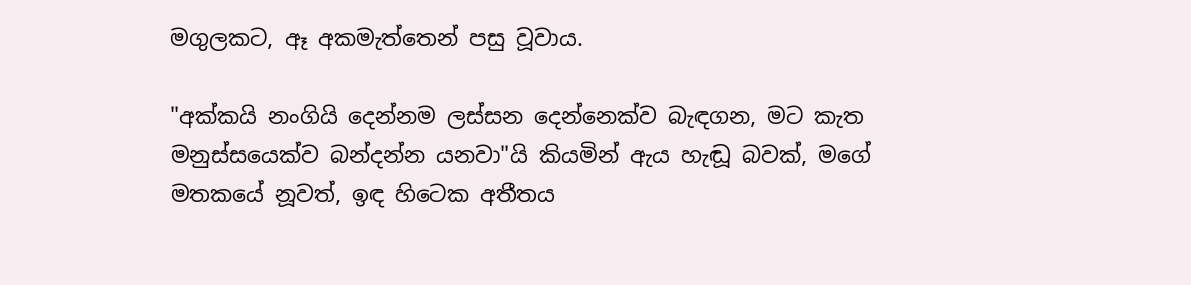මගුලකට, ඈ අකමැත්තෙන් පසු වූවාය.

"අක්කයි නංගියි දෙන්නම ලස්සන දෙන්නෙක්ව බැඳගන, මට කැත මනුස්සයෙක්ව බන්දන්න යනවා"යි කියමින් ඇය හැඬූ බවක්, මගේ මතකයේ නූවත්, ඉඳ හිටෙක අතීතය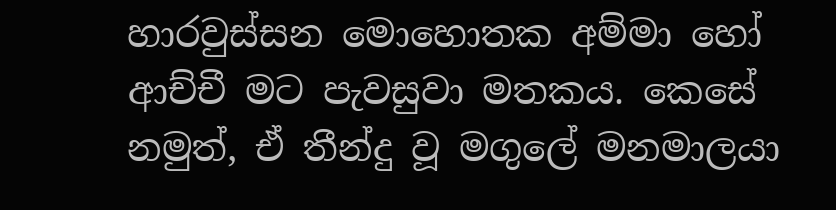හාරවුස්සන මොහොතක අම්මා හෝ ආච්චී මට පැවසුවා මතකය. කෙසේ නමුත්, ඒ තීන්දු වූ මගුලේ මනමාලයා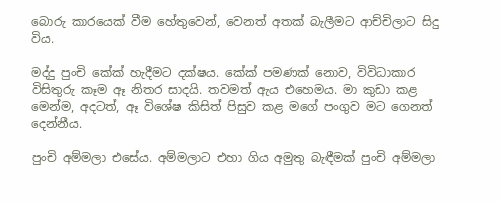බොරු කාරයෙක් වීම හේතුවෙන්, වෙනත් අතක් බැලීමට ආච්චිලාට සිදු විය.

මද්දු පුංචි කේක් හැදීමට දක්ෂය. කේක් පමණක් නොව, විවිධාකාර විසිතුරු කෑම ඈ නිතර සාදයි. තවමත් ඇය එහෙමය. මා කුඩා කළ මෙන්ම, අදටත්, ඈ විශේෂ කිසිත් පිසුව කළ මගේ පංගුව මට ගෙනත් දෙන්නීය.

පුංචි අම්මලා එසේය. අම්මලාට එහා ගිය අමුතු බැඳීමක් පුංචි අම්මලා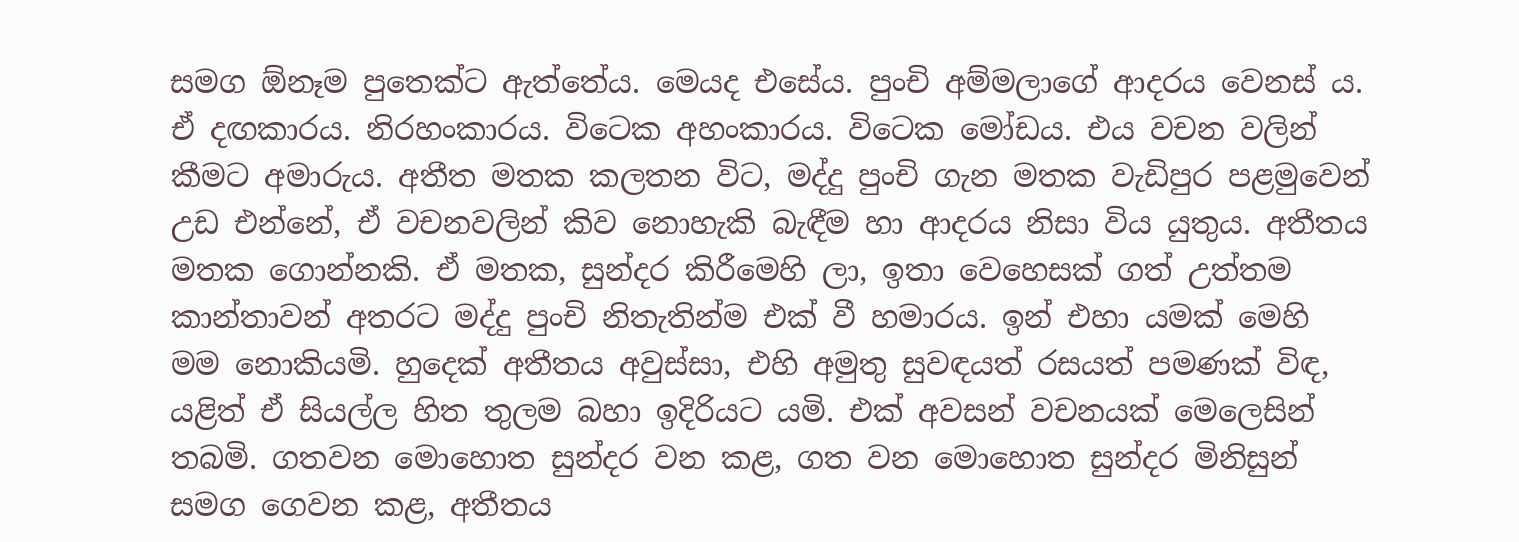සමග ඕනෑම පුතෙක්ට ඇත්තේය. මෙයද එසේය. පුංචි අම්මලාගේ ආදරය වෙනස් ය. ඒ දඟකාරය. නිරහංකාරය. විටෙක අහංකාරය. විටෙක මෝඩය. එය වචන වලින් කීමට අමාරුය. අතීත මතක කලතන විට, මද්දු පුංචි ගැන මතක වැඩිපුර පළමුවෙන් උඩ එන්නේ, ඒ වචනවලින් කිව නොහැකි බැඳීම හා ආදරය නිසා විය යුතුය. අතීතය මතක ගොන්නකි. ඒ මතක, සුන්දර කිරීමෙහි ලා, ඉතා වෙහෙසක් ගත් උත්තම කාන්තාවන් අතරට මද්දු පුංචි නිතැතින්ම එක් වී හමාරය. ඉන් එහා යමක් මෙහි මම නොකියමි. හුදෙක් අතීතය අවුස්සා, එහි අමුතු සුවඳයත් රසයත් පමණක් විඳ, යළිත් ඒ සියල්ල හිත තුලම බහා ඉදිරියට යමි. එක් අවසන් වචනයක් මෙලෙසින් තබමි. ගතවන මොහොත සුන්දර වන කළ, ගත වන මොහොත සුන්දර මිනිසුන් සමග ගෙවන කළ, අතීතය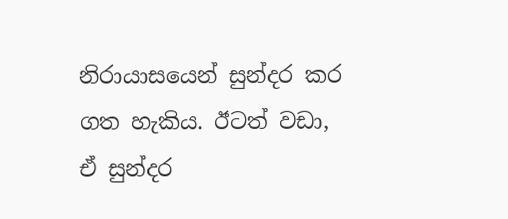නිරායාසයෙන් සුන්දර කර ගත හැකිය. ඊටත් වඩා, ඒ සුන්දර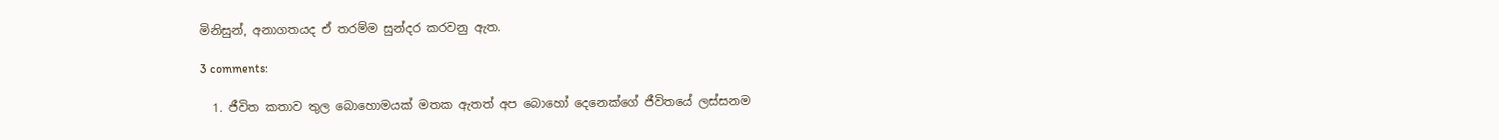මිනිසුන්, අනාගතයද ඒ තරම්ම සුන්දර කරවනු ඇත.

3 comments:

  1. ජීවිත කතාව තුල බොහොමයක් මතක ඇතත් අප බොහෝ දෙනෙක්ගේ ජීවිතයේ ලස්සනම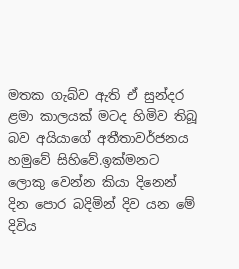මතක ගැබ්ව ඇති ඒ සුන්දර ළමා කාලයක් මටද හිමිව තිබූ බව අයියාගේ අතීතාවර්ජනය හමුවේ සිහිවේ.ඉක්මනට ලොකු වෙන්න කියා දිනෙන් දින පොර බදිමින් දිව යන මේ දිවිය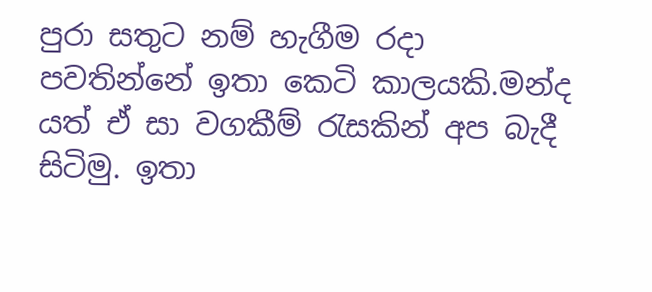පුරා සතුට නම් හැගීම රදා පවතින්නේ ඉතා කෙටි කාලයකි.මන්ද යත් ඒ සා වගකීම් රැසකින් අප බැදී සිටිමු. ඉතා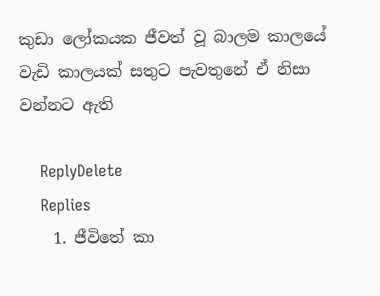කුඩා ලෝකයක ජීවත් වූ බාලම කාලයේ වැඩි කාලයක් සතුට පැවතුනේ ඒ නිසා වන්නට ඇති

    ReplyDelete
    Replies
    1. ජීවිතේ කා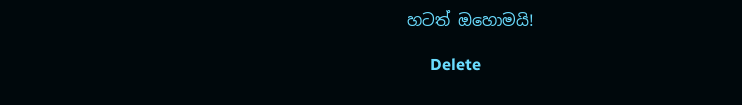හටත් ඔහොමයි!

      Delete